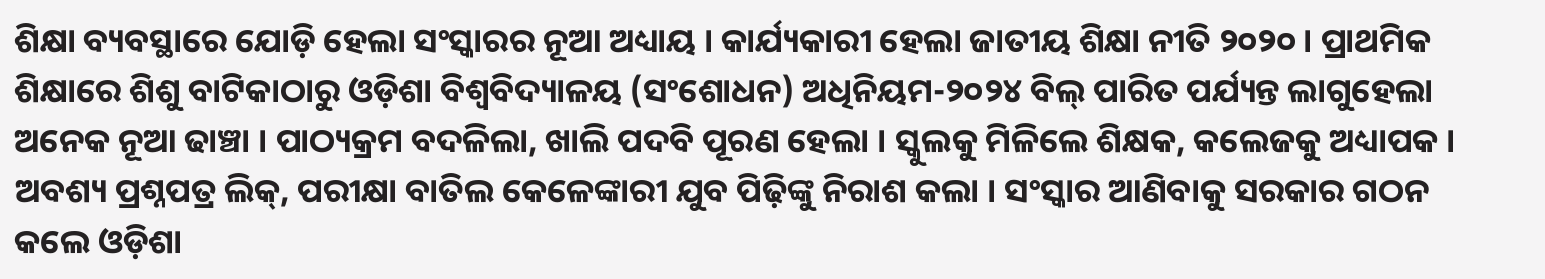ଶିକ୍ଷା ବ୍ୟବସ୍ଥାରେ ଯୋଡ଼ି ହେଲା ସଂସ୍କାରର ନୂଆ ଅଧ୍ୟାୟ । କାର୍ଯ୍ୟକାରୀ ହେଲା ଜାତୀୟ ଶିକ୍ଷା ନୀତି ୨୦୨୦ । ପ୍ରାଥମିକ ଶିକ୍ଷାରେ ଶିଶୁ ବାଟିକାଠାରୁ ଓଡ଼ିଶା ବିଶ୍ୱବିଦ୍ୟାଳୟ (ସଂଶୋଧନ) ଅଧିନିୟମ-୨୦୨୪ ବିଲ୍ ପାରିତ ପର୍ଯ୍ୟନ୍ତ ଲାଗୁହେଲା ଅନେକ ନୂଆ ଢାଞ୍ଚା । ପାଠ୍ୟକ୍ରମ ବଦଳିଲା, ଖାଲି ପଦବି ପୂରଣ ହେଲା । ସ୍କୁଲକୁ ମିଳିଲେ ଶିକ୍ଷକ, କଲେଜକୁ ଅଧ୍ୟାପକ । ଅବଶ୍ୟ ପ୍ରଶ୍ନପତ୍ର ଲିକ୍, ପରୀକ୍ଷା ବାତିଲ କେଳେଙ୍କାରୀ ଯୁବ ପିଢ଼ିଙ୍କୁ ନିରାଶ କଲା । ସଂସ୍କାର ଆଣିବାକୁ ସରକାର ଗଠନ କଲେ ଓଡ଼ିଶା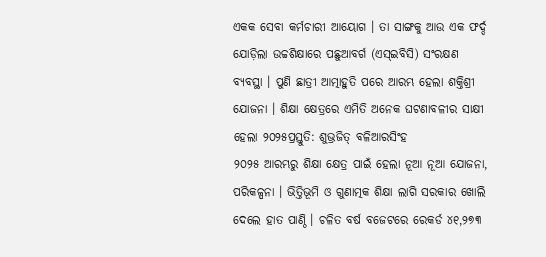ଏକକ ସେବା କର୍ମଚାରୀ ଆୟୋଗ । ତା ସାଙ୍ଗକୁ ଆଉ ଏକ ଫର୍ଦ୍ଦ ଯୋଡ଼ିଲା ଉଚ୍ଚଶିକ୍ଷାରେ ପଛୁଆବର୍ଗ (ଏସ୍ଇବିସି) ସଂରକ୍ଷଣ ବ୍ୟବସ୍ଥା । ପୁଣି ଛାତ୍ରୀ ଆତ୍ମାହୁତି ପରେ ଆରମ୍ଭ ହେଲା ଶକ୍ତିଶ୍ରୀ ଯୋଜନା । ଶିକ୍ଷା କ୍ଷେତ୍ରରେ ଏମିତି ଅନେକ ଘଟଣାବଳୀର ସାକ୍ଷୀ ହେଲା ୨୦୨୫ପ୍ରସ୍ତୁତି: ଶୁଭ୍ରଜିତ୍ ବଳିଆରସିଂହ
୨୦୨୫ ଆରମ୍ଭରୁ ଶିକ୍ଷା କ୍ଷେତ୍ର ପାଇଁ ହେଲା ନୂଆ ନୂଆ ଯୋଜନା, ପରିକଳ୍ପନା । ଭିତ୍ତିଭୂମି ଓ ଗୁଣାତ୍ମକ ଶିକ୍ଷା ଲାଗି ସରକାର ଖୋଲି ଦେଲେ ହାତ ପାଣ୍ଠି । ଚଳିତ ବର୍ଷ ବଜେଟରେ ରେକର୍ଡ ୪୧,୨୭୩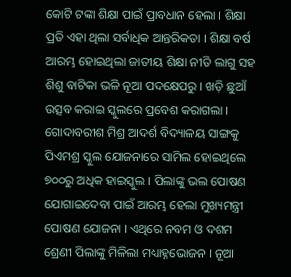କୋଟି ଟଙ୍କା ଶିକ୍ଷା ପାଇଁ ପ୍ରାବଧାନ ହେଲା । ଶିକ୍ଷା ପ୍ରତି ଏହା ଥିଲା ସର୍ବାଧିକ ଆନ୍ତରିକତା । ଶିକ୍ଷା ବର୍ଷ ଆରମ୍ଭ ହୋଇଥିଲା ଜାତୀୟ ଶିକ୍ଷା ନୀତି ଲାଗୁ ସହ ଶିଶୁ ବାଟିକା ଭଳି ନୂଆ ପଦକ୍ଷେପରୁ । ଖଡ଼ି ଛୁଆଁ ଉତ୍ସବ କରାଇ ସ୍କୁଲରେ ପ୍ରବେଶ କରାଗଲା । ଗୋଦାବରୀଶ ମିଶ୍ର ଆଦର୍ଶ ବିଦ୍ୟାଳୟ ସାଙ୍ଗକୁ ପିଏମଶ୍ର ସ୍କୁଲ ଯୋଜନାରେ ସାମିଲ ହୋଇଥିଲେ ୭୦୦ରୁ ଅଧିକ ହାଇସ୍କୁଲ । ପିଲାଙ୍କୁ ଭଲ ପୋଷଣ ଯୋଗାଇଦେବା ପାଇଁ ଆରମ୍ଭ ହେଲା ମୁଖ୍ୟମନ୍ତ୍ରୀ ପୋଷଣ ଯୋଜନା । ଏଥିରେ ନବମ ଓ ଦଶମ ଶ୍ରେଣୀ ପିଲାଙ୍କୁ ମିଳିଲା ମଧ୍ୟାହ୍ନଭୋଜନ । ନୂଆ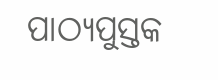ପାଠ୍ୟପୁସ୍ତକ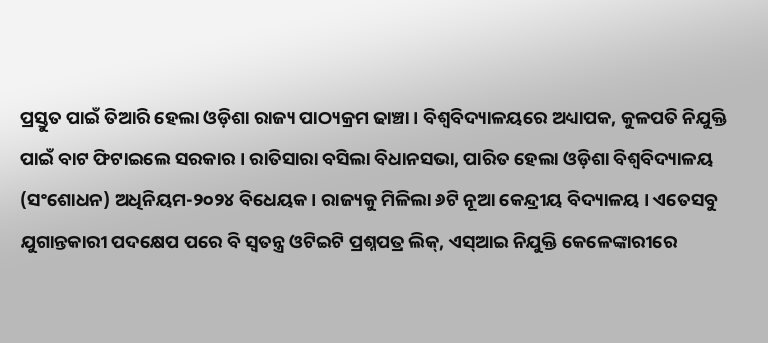ପ୍ରସ୍ତୁତ ପାଇଁ ତିଆରି ହେଲା ଓଡ଼ିଶା ରାଜ୍ୟ ପାଠ୍ୟକ୍ରମ ଢାଞ୍ଚା । ବିଶ୍ୱବିଦ୍ୟାଳୟରେ ଅଧ୍ୟାପକ, କୁଳପତି ନିଯୁକ୍ତି ପାଇଁ ବାଟ ଫିଟାଇଲେ ସରକାର । ରାତିସାରା ବସିଲା ବିଧାନସଭା, ପାରିତ ହେଲା ଓଡ଼ିଶା ବିଶ୍ୱବିଦ୍ୟାଳୟ (ସଂଶୋଧନ) ଅଧିନିୟମ-୨୦୨୪ ବିଧେୟକ । ରାଜ୍ୟକୁ ମିଳିଲା ୬ଟି ନୂଆ କେନ୍ଦ୍ରୀୟ ବିଦ୍ୟାଳୟ । ଏତେସବୁ ଯୁଗାନ୍ତକାରୀ ପଦକ୍ଷେପ ପରେ ବି ସ୍ୱତନ୍ତ୍ର ଓଟିଇଟି ପ୍ରଶ୍ନପତ୍ର ଲିକ୍, ଏସ୍ଆଇ ନିଯୁକ୍ତି କେଳେଙ୍କାରୀରେ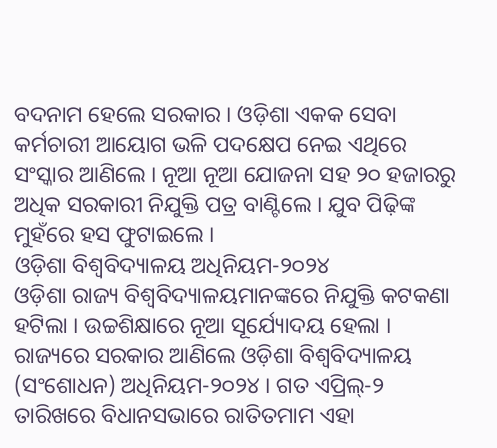ବଦନାମ ହେଲେ ସରକାର । ଓଡ଼ିଶା ଏକକ ସେବା କର୍ମଚାରୀ ଆୟୋଗ ଭଳି ପଦକ୍ଷେପ ନେଇ ଏଥିରେ ସଂସ୍କାର ଆଣିଲେ । ନୂଆ ନୂଆ ଯୋଜନା ସହ ୨୦ ହଜାରରୁ ଅଧିକ ସରକାରୀ ନିଯୁକ୍ତି ପତ୍ର ବାଣ୍ଟିଲେ । ଯୁବ ପିଢ଼ିଙ୍କ ମୁହଁରେ ହସ ଫୁଟାଇଲେ ।
ଓଡ଼ିଶା ବିଶ୍ୱବିଦ୍ୟାଳୟ ଅଧିନିୟମ-୨୦୨୪
ଓଡ଼ିଶା ରାଜ୍ୟ ବିଶ୍ୱବିଦ୍ୟାଳୟମାନଙ୍କରେ ନିଯୁକ୍ତି କଟକଣା ହଟିଲା । ଉଚ୍ଚଶିକ୍ଷାରେ ନୂଆ ସୂର୍ଯ୍ୟୋଦୟ ହେଲା । ରାଜ୍ୟରେ ସରକାର ଆଣିଲେ ଓଡ଼ିଶା ବିଶ୍ୱବିଦ୍ୟାଳୟ (ସଂଶୋଧନ) ଅଧିନିୟମ-୨୦୨୪ । ଗତ ଏପ୍ରିଲ୍-୨ ତାରିଖରେ ବିଧାନସଭାରେ ରାତିତମାମ ଏହା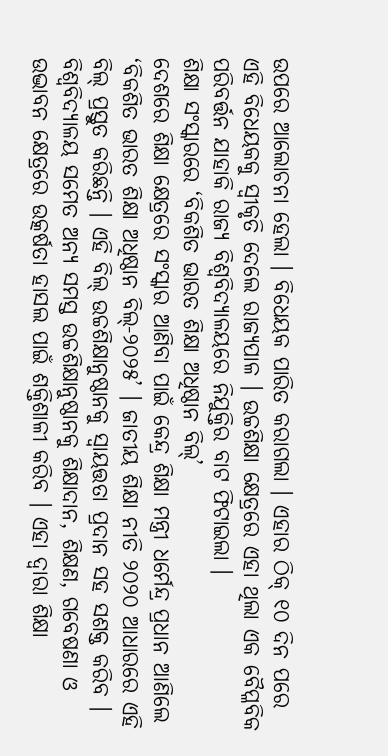ଉପରେ ଆଲୋଚନା ହେଲା । ବିଧେୟକ ପାରିତ କରାଗଲା । ଏହାର ଠିକ୍ ୧୦ ଦିନ ପରେ ଏହି ବିଧେୟକକୁ ସ୍ୱୀକୃତି ଦେଲେ ରାଜ୍ୟପାଳ । ଉଚ୍ଚଶିକ୍ଷା କ୍ଷେତ୍ରରେ ଏହା ଥିଲା ଏକ ବୈପ୍ଳବିକ ପରିବର୍ତ୍ତନ ଯାହାକି ରାଜ୍ୟ ବିଶ୍ୱବିଦ୍ୟାଳୟରେ ନିଯୁକ୍ତିର ବାଟ ଫିଟାଇଲା ।
ଶିକ୍ଷା ସଂସ୍କାରରେ ‘ବିକଶିତ ଭାରତ ଶିକ୍ଷା ଅଧିଷ୍ଠାନ ବିଲ୍’
ଦେଶରେ ଶିକ୍ଷା କ୍ଷେତ୍ରରେ ସଂସ୍କାର ଆଣିବା ପାଇଁ କେନ୍ଦ୍ର ଶିକ୍ଷା ମନ୍ତ୍ରୀ ଧର୍ମେନ୍ଦ୍ର ପ୍ରଧାନ ଆଣିଲେ ‘ବିକଶିତ ଭାରତ ଶିକ୍ଷା ଅଧିଷ୍ଠାନ ବିଲ୍-୨୦୨୫’ । ଜାତୀୟ ଶିକ୍ଷା ନୀତି ୨୦୨୦ ଆଧାରରେ ଏହି ବିଲ୍ ପ୍ରସ୍ତୁତ କରିଛନ୍ତି । ଏହି ବିଲ୍ ଉଚ୍ଚଶିକ୍ଷାନୁଷ୍ଠାନକୁ ସ୍ୱାୟତ୍ତତା ପ୍ରଦାନ ସହ ସଶକ୍ତ କରିବ । ବିଶ୍ୱବିଦ୍ୟାଳୟ ସମେତ ଅନ୍ୟ ସମସ୍ତ ଉଚ୍ଚଶିକ୍ଷାନୁଷ୍ଠାନକୁ ଶିକ୍ଷାଦାନ, ଶିକ୍ଷଣ, ଗବେଷଣା ଓ ଉଦ୍ଭାବନ କ୍ଷେତ୍ରରେ ଉତ୍କର୍ଷତା ହାସଲ ପାଇଁ ଶକ୍ତିଶାଳୀ କରିବ । ଏହା ଦ୍ୱାରା ଶିକ୍ଷା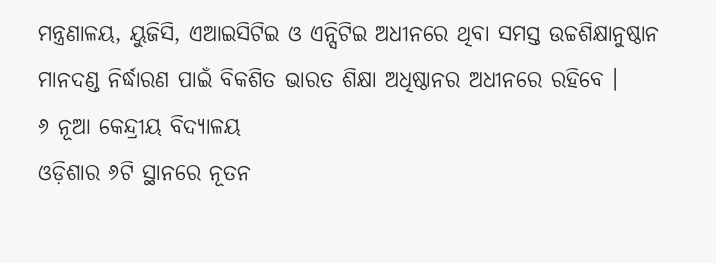ମନ୍ତ୍ରଣାଳୟ, ୟୁଜିସି, ଏଆଇସିଟିଇ ଓ ଏନ୍ସିଟିଇ ଅଧୀନରେ ଥିବା ସମସ୍ତ ଉଚ୍ଚଶିକ୍ଷାନୁଷ୍ଠାନ ମାନଦଣ୍ଡ ନିର୍ଦ୍ଧାରଣ ପାଇଁ ବିକଶିତ ଭାରତ ଶିକ୍ଷା ଅଧିଷ୍ଠାନର ଅଧୀନରେ ରହିବେ ।
୬ ନୂଆ କେନ୍ଦ୍ରୀୟ ବିଦ୍ୟାଳୟ
ଓଡ଼ିଶାର ୬ଟି ସ୍ଥାନରେ ନୂତନ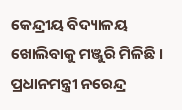କେନ୍ଦ୍ରୀୟ ବିଦ୍ୟାଳୟ ଖୋଲିବାକୁ ମଞ୍ଜୁରି ମିଳିଛି । ପ୍ରଧାନମନ୍ତ୍ରୀ ନରେନ୍ଦ୍ର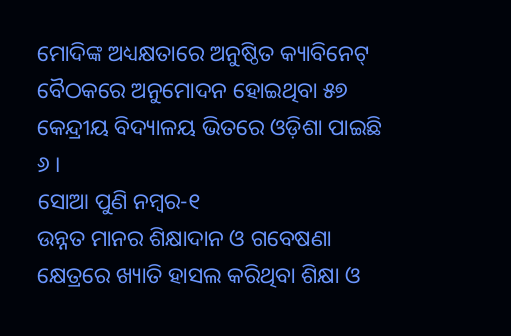ମୋଦିଙ୍କ ଅଧ୍ୟକ୍ଷତାରେ ଅନୁଷ୍ଠିତ କ୍ୟାବିନେଟ୍ ବୈଠକରେ ଅନୁମୋଦନ ହୋଇଥିବା ୫୭ କେନ୍ଦ୍ରୀୟ ବିଦ୍ୟାଳୟ ଭିତରେ ଓଡ଼ିଶା ପାଇଛି ୬ ।
ସୋଆ ପୁଣି ନମ୍ୱର-୧
ଉନ୍ନତ ମାନର ଶିକ୍ଷାଦାନ ଓ ଗବେଷଣା କ୍ଷେତ୍ରରେ ଖ୍ୟାତି ହାସଲ କରିଥିବା ଶିକ୍ଷା ଓ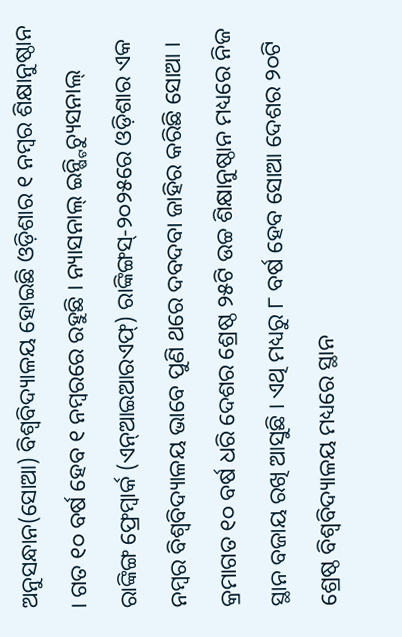ଅନୁସନ୍ଧାନ(ସୋଆ) ବିଶ୍ୱବିଦ୍ୟାଳୟ ହୋଇଛି ଓଡ଼ିଶାର ୧ ନମ୍ବର ଶିକ୍ଷାନୁଷ୍ଠାନ । ଗତ ୧୦ ବର୍ଷ ହେବ ୧ ନମ୍ବରରେ ରହୁଛି । ନ୍ୟାସନାଲ୍ ଇନ୍ଷ୍ଟିଚ୍ୟୁସନାଲ୍ ରାଙ୍କିଙ୍ଗ ଫ୍ରେମ୍ୱାର୍କ (ଏନ୍ଆଇଆରଏଫ୍) ରାଙ୍କିଙ୍ଗସ୍-୨୦୨୫ରେ ଓଡ଼ିଶାର ଏକ ନମ୍ୱର ବିଶ୍ୱବିଦ୍ୟାଳୟ ଭାବେ ପୁଣି ଥରେ ଦବଦବା ଜାହିର କରିଛି ସୋଆ । କ୍ରମାଗତ ୧୦ ବର୍ଷ ଧରି ଦେଶର ଶ୍ରେଷ୍ଠ ୨୫ଟି ଉଚ୍ଚ ଶିକ୍ଷାନୁଷ୍ଠାନ ମଧ୍ୟରେ ନିଜ ସ୍ଥାନ ବଜାୟ ରଖି ଆସୁଛି । ଏଥି ମଧ୍ୟରୁ ୮ ବର୍ଷ ହେବ ସୋଆ ଦେଶର ୨୦ଟି ଶ୍ରେଷ୍ଠ ବିଶ୍ୱବିଦ୍ୟାଳୟ ମଧ୍ୟରେ ସ୍ଥାନ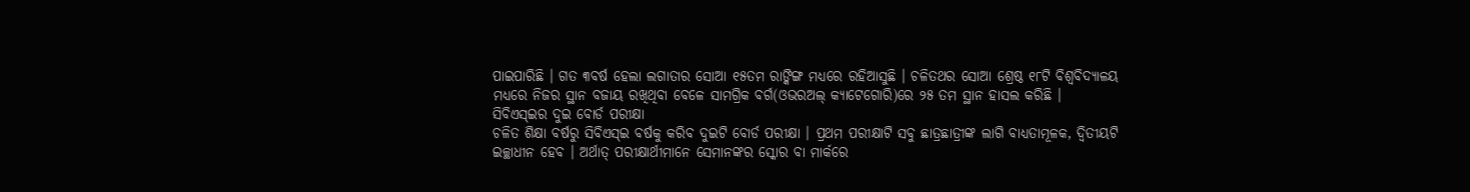ପାଇପାରିଛି । ଗତ ୩ବର୍ଷ ହେଲା ଲଗାତାର ସୋଆ ୧୫ତମ ରାଙ୍କିଙ୍ଗ ମଧ୍ୟରେ ରହିଆସୁଛି । ଚଳିତଥର ସୋଆ ଶ୍ରେଷ୍ଠ ୧୮ଟି ବିଶ୍ୱବିଦ୍ୟାଳୟ ମଧ୍ୟରେ ନିଜର ସ୍ଥାନ ବଜାୟ ରଖିଥିବା ବେଳେ ସାମଗ୍ରିକ ବର୍ଗ(ଓଭରଅଲ୍ କ୍ୟାଟେଗୋରି)ରେ ୨୫ ତମ ସ୍ଥାନ ହାସଲ କରିଛି ।
ସିବିଏସ୍ଇର ଦୁଇ ବୋର୍ଡ ପରୀକ୍ଷା
ଚଳିତ ଶିକ୍ଷା ବର୍ଷରୁ ସିବିଏସ୍ଇ ବର୍ଷକୁ କରିବ ଦୁଇଟି ବୋର୍ଡ ପରୀକ୍ଷା । ପ୍ରଥମ ପରୀକ୍ଷାଟି ସବୁ ଛାତ୍ରଛାତ୍ରୀଙ୍କ ଲାଗି ବାଧ୍ୟତାମୂଳକ, ଦ୍ୱିତୀୟଟି ଇଚ୍ଛାଧୀନ ହେବ । ଅର୍ଥାତ୍ ପରୀକ୍ଷାର୍ଥୀମାନେ ସେମାନଙ୍କର ସ୍କୋର ବା ମାର୍କରେ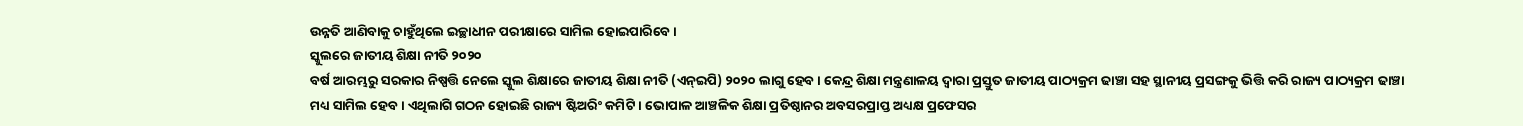ଉନ୍ନତି ଆଣିବାକୁ ଚାହୁଁଥିଲେ ଇଚ୍ଛାଧୀନ ପରୀକ୍ଷାରେ ସାମିଲ ହୋଇପାରିବେ ।
ସ୍କୁଲରେ ଜାତୀୟ ଶିକ୍ଷା ନୀତି ୨୦୨୦
ବର୍ଷ ଆରମ୍ଭରୁ ସରକାର ନିଷ୍ପତ୍ତି ନେଲେ ସ୍କୁଲ ଶିକ୍ଷାରେ ଜାତୀୟ ଶିକ୍ଷା ନୀତି (ଏନ୍ଇପି) ୨୦୨୦ ଲାଗୁ ହେବ । କେନ୍ଦ୍ର ଶିକ୍ଷା ମନ୍ତ୍ରଣାଳୟ ଦ୍ୱାରା ପ୍ରସ୍ତୁତ ଜାତୀୟ ପାଠ୍ୟକ୍ରମ ଢାଞ୍ଚା ସହ ସ୍ଥାନୀୟ ପ୍ରସଙ୍ଗକୁ ଭିତ୍ତି କରି ରାଜ୍ୟ ପାଠ୍ୟକ୍ରମ ଢାଞ୍ଚା ମଧ୍ୟ ସାମିଲ ହେବ । ଏଥିଲାଗି ଗଠନ ହୋଇଛି ରାଜ୍ୟ ଷ୍ଟିଅରିଂ କମିଟି । ଭୋପାଳ ଆଞ୍ଚଳିକ ଶିକ୍ଷା ପ୍ରତିଷ୍ଠାନର ଅବସରପ୍ରାପ୍ତ ଅଧ୍ୟକ୍ଷ ପ୍ରଫେସର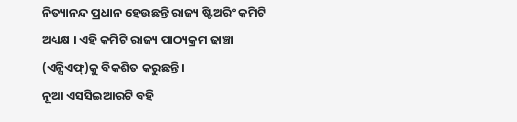ନିତ୍ୟାନନ୍ଦ ପ୍ରଧାନ ହେଉଛନ୍ତି ରାଜ୍ୟ ଷ୍ଟିଅରିଂ କମିଟି ଅଧ୍ୟକ୍ଷ । ଏହି କମିଟି ରାଜ୍ୟ ପାଠ୍ୟକ୍ରମ ଢାଞ୍ଚା (ଏନ୍ସିଏଫ୍)କୁ ବିକଶିତ କରୁଛନ୍ତି ।
ନୂଆ ଏସସିଇଆରଟି ବହି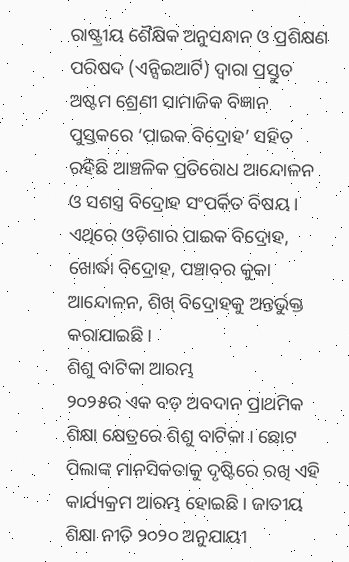ରାଷ୍ଟ୍ରୀୟ ଶୈକ୍ଷିକ ଅନୁସନ୍ଧାନ ଓ ପ୍ରଶିକ୍ଷଣ ପରିଷଦ (ଏନ୍ସିଇଆର୍ଟି) ଦ୍ୱାରା ପ୍ରସ୍ତୁତ ଅଷ୍ଟମ ଶ୍ରେଣୀ ସାମାଜିକ ବିଜ୍ଞାନ ପୁସ୍ତକରେ ‘ପାଇକ ବିଦ୍ରୋହ’ ସହିତ ରହିଛି ଆଞ୍ଚଳିକ ପ୍ରତିରୋଧ ଆନ୍ଦୋଳନ ଓ ସଶସ୍ତ୍ର ବିଦ୍ରୋହ ସଂପର୍କିତ ବିଷୟ । ଏଥିରେ ଓଡ଼ିଶାର ପାଇକ ବିଦ୍ରୋହ, ଖୋର୍ଦ୍ଧା ବିଦ୍ରୋହ, ପଞ୍ଚାବର କୁକା ଆନ୍ଦୋଳନ, ଶିଖ୍ ବିଦ୍ରୋହକୁ ଅନ୍ତର୍ଭୁକ୍ତ କରାଯାଇଛି ।
ଶିଶୁ ବାଟିକା ଆରମ୍ଭ
୨୦୨୫ର ଏକ ବଡ଼ ଅବଦାନ ପ୍ରାଥମିକ ଶିକ୍ଷା କ୍ଷେତ୍ରରେ ଶିଶୁ ବାଟିକା । ଛୋଟ ପିଲାଙ୍କ ମାନସିକତାକୁ ଦୃଷ୍ଟିରେ ରଖି ଏହି କାର୍ଯ୍ୟକ୍ରମ ଆରମ୍ଭ ହୋଇଛି । ଜାତୀୟ ଶିକ୍ଷା ନୀତି ୨୦୨୦ ଅନୁଯାୟୀ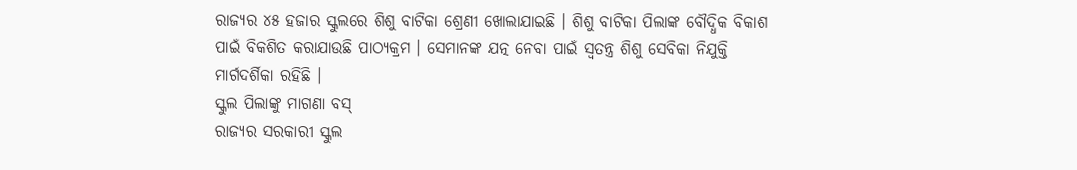ରାଜ୍ୟର ୪୫ ହଜାର ସ୍କୁଲରେ ଶିଶୁ ବାଟିକା ଶ୍ରେଣୀ ଖୋଲାଯାଇଛି । ଶିଶୁ ବାଟିକା ପିଲାଙ୍କ ବୌଦ୍ଧିକ ବିକାଶ ପାଇଁ ବିକଶିତ କରାଯାଉଛି ପାଠ୍ୟକ୍ରମ । ସେମାନଙ୍କ ଯତ୍ନ ନେବା ପାଇଁ ସ୍ୱତନ୍ତ୍ର ଶିଶୁ ସେବିକା ନିଯୁକ୍ତି ମାର୍ଗଦର୍ଶିକା ରହିଛି ।
ସ୍କୁଲ ପିଲାଙ୍କୁ ମାଗଣା ବସ୍
ରାଜ୍ୟର ସରକାରୀ ସ୍କୁଲ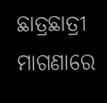ଛାତ୍ରଛାତ୍ରୀ ମାଗଣାରେ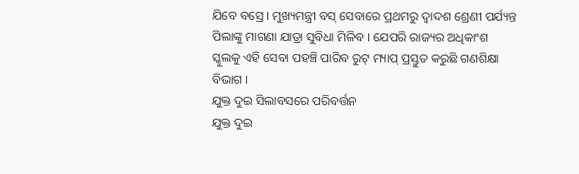ଯିବେ ବସ୍ରେ । ମୁଖ୍ୟମନ୍ତ୍ରୀ ବସ୍ ସେବାରେ ପ୍ରଥମରୁ ଦ୍ୱାଦଶ ଶ୍ରେଣୀ ପର୍ଯ୍ୟନ୍ତ ପିଲାଙ୍କୁ ମାଗଣା ଯାତ୍ରା ସୁବିଧା ମିଳିବ । ଯେପରି ରାଜ୍ୟର ଅଧିକାଂଶ ସ୍କୁଲକୁ ଏହି ସେବା ପହଞ୍ଚି ପାରିବ ରୁଟ୍ ମ୍ୟାପ୍ ପ୍ରସ୍ତୁତ କରୁଛି ଗଣଶିକ୍ଷା ବିଭାଗ ।
ଯୁକ୍ତ ଦୁଇ ସିଲାବସରେ ପରିବର୍ତ୍ତନ
ଯୁକ୍ତ ଦୁଇ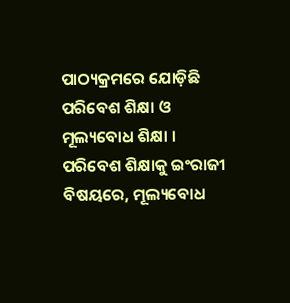ପାଠ୍ୟକ୍ରମରେ ଯୋଡ଼ିଛି ପରିବେଶ ଶିକ୍ଷା ଓ ମୂଲ୍ୟବୋଧ ଶିକ୍ଷା । ପରିବେଶ ଶିକ୍ଷାକୁ ଇଂରାଜୀ ବିଷୟରେ, ମୂଲ୍ୟବୋଧ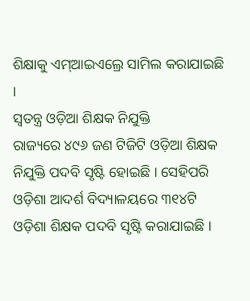ଶିକ୍ଷାକୁ ଏମ୍ଆଇଏଲ୍ରେ ସାମିଲ କରାଯାଇଛି ।
ସ୍ୱତନ୍ତ୍ର ଓଡ଼ିଆ ଶିକ୍ଷକ ନିଯୁକ୍ତି
ରାଜ୍ୟରେ ୪୯୬ ଜଣ ଟିଜିଟି ଓଡ଼ିଆ ଶିକ୍ଷକ ନିଯୁକ୍ତି ପଦବି ସୃଷ୍ଟି ହୋଇଛି । ସେହିପରି ଓଡ଼ିଶା ଆଦର୍ଶ ବିଦ୍ୟାଳୟରେ ୩୧୪ଟି ଓଡ଼ିଶା ଶିକ୍ଷକ ପଦବି ସୃଷ୍ଟି କରାଯାଇଛି ।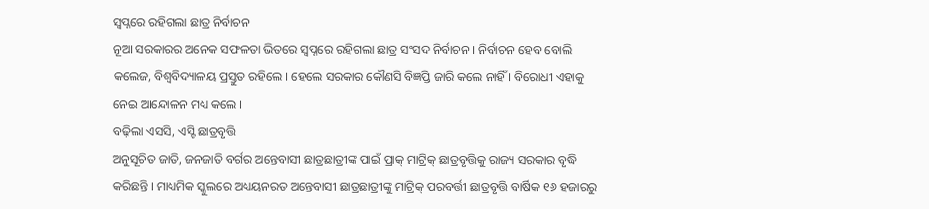ସ୍ୱପ୍ନରେ ରହିଗଲା ଛାତ୍ର ନିର୍ବାଚନ
ନୂଆ ସରକାରର ଅନେକ ସଫଳତା ଭିତରେ ସ୍ୱପ୍ନରେ ରହିଗଲା ଛାତ୍ର ସଂସଦ ନିର୍ବାଚନ । ନିର୍ବାଚନ ହେବ ବୋଲି କଲେଜ, ବିଶ୍ୱବିଦ୍ୟାଳୟ ପ୍ରସ୍ତୁତ ରହିଲେ । ହେଲେ ସରକାର କୌଣସି ବିଜ୍ଞପ୍ତି ଜାରି କଲେ ନାହିଁ । ବିରୋଧୀ ଏହାକୁ ନେଇ ଆନ୍ଦୋଳନ ମଧ୍ୟ କଲେ ।
ବଢ଼ିଲା ଏସସି, ଏସ୍ଟି ଛାତ୍ରବୃତ୍ତି
ଅନୁସୂଚିତ ଜାତି, ଜନଜାତି ବର୍ଗର ଅନ୍ତେବାସୀ ଛାତ୍ରଛାତ୍ରୀଙ୍କ ପାଇଁ ପ୍ରାକ୍ ମାଟ୍ରିକ୍ ଛାତ୍ରବୃତ୍ତିକୁ ରାଜ୍ୟ ସରକାର ବୃଦ୍ଧି କରିଛନ୍ତି । ମାଧ୍ୟମିକ ସ୍କୁଲରେ ଅଧ୍ୟୟନରତ ଅନ୍ତେବାସୀ ଛାତ୍ରଛାତ୍ରୀଙ୍କୁ ମାଟ୍ରିକ୍ ପରବର୍ତ୍ତୀ ଛାତ୍ରବୃତ୍ତି ବାର୍ଷିକ ୧୬ ହଜାରରୁ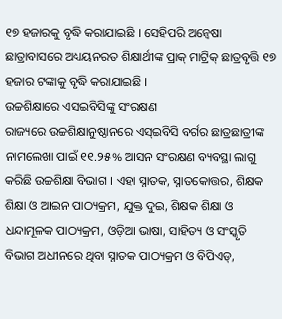୧୭ ହଜାରକୁ ବୃଦ୍ଧି କରାଯାଇଛି । ସେହିପରି ଅନ୍ୱେଷା ଛାତ୍ରାବାସରେ ଅଧ୍ୟୟନରତ ଶିକ୍ଷାର୍ଥୀଙ୍କ ପ୍ରାକ୍ ମାଟ୍ରିକ୍ ଛାତ୍ରବୃତ୍ତି ୧୭ ହଜାର ଟଙ୍କାକୁ ବୃଦ୍ଧି କରାଯାଇଛି ।
ଉଚ୍ଚଶିକ୍ଷାରେ ଏସଇବିସିଙ୍କୁ ସଂରକ୍ଷଣ
ରାଜ୍ୟରେ ଉଚ୍ଚଶିକ୍ଷାନୁଷ୍ଠାନରେ ଏସ୍ଇବିସି ବର୍ଗର ଛାତ୍ରଛାତ୍ରୀଙ୍କ ନାମଲେଖା ପାଇଁ ୧୧.୨୫% ଆସନ ସଂରକ୍ଷଣ ବ୍ୟବସ୍ଥା ଲାଗୁ କରିଛି ଉଚ୍ଚଶିକ୍ଷା ବିଭାଗ । ଏହା ସ୍ନାତକ, ସ୍ନାତକୋତ୍ତର, ଶିକ୍ଷକ ଶିକ୍ଷା ଓ ଆଇନ ପାଠ୍ୟକ୍ରମ, ଯୁକ୍ତ ଦୁଇ, ଶିକ୍ଷକ ଶିକ୍ଷା ଓ ଧନ୍ଦାମୂଳକ ପାଠ୍ୟକ୍ରମ, ଓଡ଼ିଆ ଭାଷା, ସାହିତ୍ୟ ଓ ସଂସ୍କୃତି ବିଭାଗ ଅଧୀନରେ ଥିବା ସ୍ନାତକ ପାଠ୍ୟକ୍ରମ ଓ ବିପିଏଡ୍,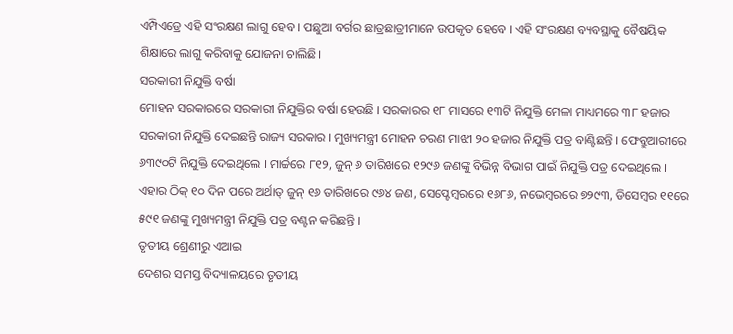ଏମ୍ପିଏଡ୍ରେ ଏହି ସଂରକ୍ଷଣ ଲାଗୁ ହେବ । ପଛୁଆ ବର୍ଗର ଛାତ୍ରଛାତ୍ରୀମାନେ ଉପକୃତ ହେବେ । ଏହି ସଂରକ୍ଷଣ ବ୍ୟବସ୍ଥାକୁ ବୈଷୟିକ ଶିକ୍ଷାରେ ଲାଗୁ କରିବାକୁ ଯୋଜନା ଚାଲିଛି।
ସରକାରୀ ନିଯୁକ୍ତି ବର୍ଷା
ମୋହନ ସରକାରରେ ସରକାରୀ ନିଯୁକ୍ତିର ବର୍ଷା ହେଉଛି । ସରକାରର ୧୮ ମାସରେ ୧୩ଟି ନିଯୁକ୍ତି ମେଳା ମାଧ୍ୟମରେ ୩୮ ହଜାର ସରକାରୀ ନିଯୁକ୍ତି ଦେଇଛନ୍ତି ରାଜ୍ୟ ସରକାର । ମୁଖ୍ୟମନ୍ତ୍ରୀ ମୋହନ ଚରଣ ମାଝୀ ୨୦ ହଜାର ନିଯୁକ୍ତି ପତ୍ର ବାଣ୍ଟିଛନ୍ତି । ଫେବ୍ରୁଆରୀରେ ୬୩୯୦ଟି ନିଯୁକ୍ତି ଦେଇଥିଲେ । ମାର୍ଚ୍ଚରେ ୮୧୨, ଜୁନ୍ ୬ ତାରିଖରେ ୧୨୯୬ ଜଣଙ୍କୁ ବିଭିନ୍ନ ବିଭାଗ ପାଇଁ ନିଯୁକ୍ତି ପତ୍ର ଦେଇଥିଲେ । ଏହାର ଠିକ୍ ୧୦ ଦିନ ପରେ ଅର୍ଥାତ୍ ଜୁନ୍ ୧୬ ତାରିଖରେ ୯୬୪ ଜଣ, ସେପ୍ଟେମ୍ବରରେ ୧୬୮୬, ନଭେମ୍ବରରେ ୭୨୯୩, ଡିସେମ୍ବର ୧୧ରେ ୫୯୧ ଜଣଙ୍କୁ ମୁଖ୍ୟମନ୍ତ୍ରୀ ନିଯୁକ୍ତି ପତ୍ର ବଣ୍ଟନ କରିଛନ୍ତି ।
ତୃତୀୟ ଶ୍ରେଣୀରୁ ଏଆଇ
ଦେଶର ସମସ୍ତ ବିଦ୍ୟାଳୟରେ ତୃତୀୟ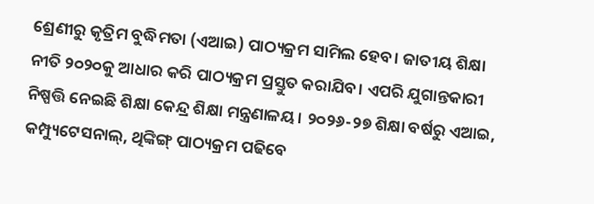ଶ୍ରେଣୀରୁ କୃତ୍ରିମ ବୁଦ୍ଧିମତା (ଏଆଇ) ପାଠ୍ୟକ୍ରମ ସାମିଲ ହେବ। ଜାତୀୟ ଶିକ୍ଷା ନୀତି ୨୦୨୦କୁ ଆଧାର କରି ପାଠ୍ୟକ୍ରମ ପ୍ରସ୍ତୁତ କରାଯିବ। ଏପରି ଯୁଗାନ୍ତକାରୀ ନିଷ୍ପତ୍ତି ନେଇଛି ଶିକ୍ଷା କେନ୍ଦ୍ର ଶିକ୍ଷା ମନ୍ତ୍ରଣାଳୟ। ୨୦୨୬-୨୭ ଶିକ୍ଷା ବର୍ଷରୁ ଏଆଇ, କମ୍ପ୍ୟୁଟେସନାଲ୍, ଥିଙ୍କିଙ୍ଗ୍ ପାଠ୍ୟକ୍ରମ ପଢିବେ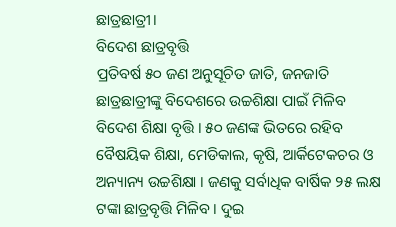ଛାତ୍ରଛାତ୍ରୀ।
ବିଦେଶ ଛାତ୍ରବୃତ୍ତି
ପ୍ରତିବର୍ଷ ୫୦ ଜଣ ଅନୁସୂଚିତ ଜାତି, ଜନଜାତି ଛାତ୍ରଛାତ୍ରୀଙ୍କୁ ବିଦେଶରେ ଉଚ୍ଚଶିକ୍ଷା ପାଇଁ ମିଳିବ ବିଦେଶ ଶିକ୍ଷା ବୃତ୍ତି । ୫୦ ଜଣଙ୍କ ଭିତରେ ରହିବ ବୈଷୟିକ ଶିକ୍ଷା, ମେଡିକାଲ, କୃଷି, ଆର୍କିଟେକଚର ଓ ଅନ୍ୟାନ୍ୟ ଉଚ୍ଚଶିକ୍ଷା । ଜଣକୁ ସର୍ବାଧିକ ବାର୍ଷିକ ୨୫ ଲକ୍ଷ ଟଙ୍କା ଛାତ୍ରବୃତ୍ତି ମିଳିବ । ଦୁଇ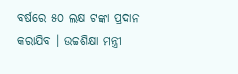ବର୍ଷରେ ୫୦ ଲକ୍ଷ ଟଙ୍କା ପ୍ରଦାନ କରାଯିବ । ଉଚ୍ଚଶିକ୍ଷା ମନ୍ତ୍ରୀ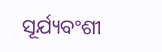ସୂର୍ଯ୍ୟବଂଶୀ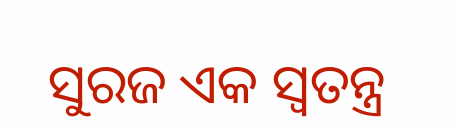ସୁରଜ ଏକ ସ୍ୱତନ୍ତ୍ର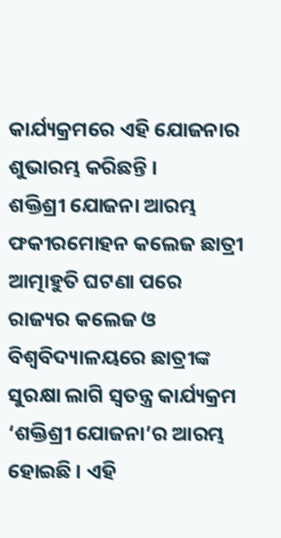କାର୍ଯ୍ୟକ୍ରମରେ ଏହି ଯୋଜନାର ଶୁଭାରମ୍ଭ କରିଛନ୍ତି ।
ଶକ୍ତିଶ୍ରୀ ଯୋଜନା ଆରମ୍ଭ
ଫକୀରମୋହନ କଲେଜ ଛାତ୍ରୀ ଆତ୍ମାହୁତି ଘଟଣା ପରେ ରାଜ୍ୟର କଲେଜ ଓ ବିଶ୍ୱବିଦ୍ୟାଳୟରେ ଛାତ୍ରୀଙ୍କ ସୁରକ୍ଷା ଲାଗି ସ୍ୱତନ୍ତ୍ର କାର୍ଯ୍ୟକ୍ରମ ‘ଶକ୍ତିଶ୍ରୀ ଯୋଜନା’ର ଆରମ୍ଭ ହୋଇଛି । ଏହି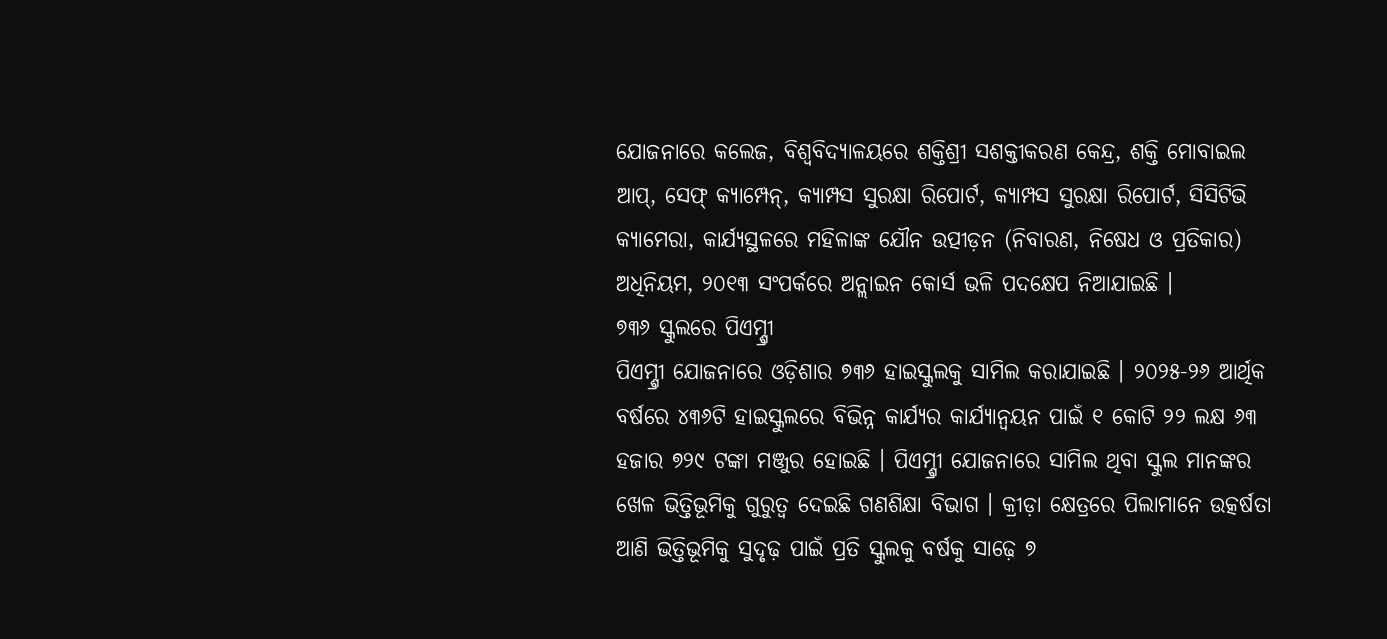ଯୋଜନାରେ କଲେଜ, ବିଶ୍ୱବିଦ୍ୟାଳୟରେ ଶକ୍ତିଶ୍ରୀ ସଶକ୍ତୀକରଣ କେନ୍ଦ୍ର, ଶକ୍ତି ମୋବାଇଲ ଆପ୍, ସେଫ୍ କ୍ୟାମ୍ପେନ୍, କ୍ୟାମ୍ପସ ସୁରକ୍ଷା ରିପୋର୍ଟ, କ୍ୟାମ୍ପସ ସୁରକ୍ଷା ରିପୋର୍ଟ, ସିସିଟିଭି କ୍ୟାମେରା, କାର୍ଯ୍ୟସ୍ଥଳରେ ମହିଳାଙ୍କ ଯୌନ ଉତ୍ପୀଡ଼ନ (ନିବାରଣ, ନିଷେଧ ଓ ପ୍ରତିକାର) ଅଧିନିୟମ, ୨୦୧୩ ସଂପର୍କରେ ଅନ୍ଲାଇନ କୋର୍ସ ଭଳି ପଦକ୍ଷେପ ନିଆଯାଇଛି ।
୭୩୬ ସ୍କୁଲରେ ପିଏମ୍ଶ୍ରୀ
ପିଏମ୍ଶ୍ରୀ ଯୋଜନାରେ ଓଡ଼ିଶାର ୭୩୬ ହାଇସ୍କୁଲକୁ ସାମିଲ କରାଯାଇଛି । ୨୦୨୫-୨୬ ଆର୍ଥିକ ବର୍ଷରେ ୪୩୬ଟି ହାଇସ୍କୁଲରେ ବିଭିନ୍ନ କାର୍ଯ୍ୟର କାର୍ଯ୍ୟାନ୍ୱୟନ ପାଇଁ ୧ କୋଟି ୨୨ ଲକ୍ଷ ୬୩ ହଜାର ୭୨୯ ଟଙ୍କା ମଞ୍ଜୁର ହୋଇଛି । ପିଏମ୍ଶ୍ରୀ ଯୋଜନାରେ ସାମିଲ ଥିବା ସ୍କୁଲ ମାନଙ୍କର ଖେଳ ଭିତ୍ତିଭୂମିକୁ ଗୁରୁତ୍ୱ ଦେଇଛି ଗଣଶିକ୍ଷା ବିଭାଗ । କ୍ରୀଡ଼ା କ୍ଷେତ୍ରରେ ପିଲାମାନେ ଉତ୍କର୍ଷତା ଆଣି ଭିତ୍ତିଭୂମିକୁ ସୁଦୃଢ଼ ପାଇଁ ପ୍ରତି ସ୍କୁଲକୁ ବର୍ଷକୁ ସାଢ଼େ ୭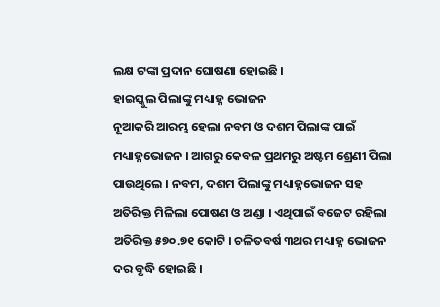ଲକ୍ଷ ଟଙ୍କା ପ୍ରଦାନ ଘୋଷଣା ହୋଇଛି ।
ହାଇସ୍କୁଲ ପିଲାଙ୍କୁ ମଧ୍ୟାହ୍ନ ଭୋଜନ
ନୂଆକରି ଆରମ୍ଭ ହେଲା ନବମ ଓ ଦଶମ ପିଲାଙ୍କ ପାଇଁ ମଧ୍ୟାହ୍ନଭୋଜନ । ଆଗରୁ କେବଳ ପ୍ରଥମରୁ ଅଷ୍ଟମ ଶ୍ରେଣୀ ପିଲା ପାଉଥିଲେ । ନବମ, ଦଶମ ପିଲାଙ୍କୁ ମଧ୍ୟାହ୍ନଭୋଜନ ସହ ଅତିରିକ୍ତ ମିଳିଲା ପୋଷଣ ଓ ଅଣ୍ଡା । ଏଥିପାଇଁ ବଜେଟ ରହିଲା ଅତିରିକ୍ତ ୫୭୦.୭୧ କୋଟି । ଚଳିତବର୍ଷ ୩ଥର ମଧ୍ୟାହ୍ନ ଭୋଜନ ଦର ବୃଦ୍ଧି ହୋଇଛି ।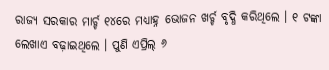ରାଜ୍ୟ ସରକାର ମାର୍ଚ୍ଚ ୧୪ରେ ମଧ୍ୟାହ୍ନ ଭୋଜନ ଖର୍ଚ୍ଚ ବୃଦ୍ଧି କରିଥିଲେ । ୧ ଟଙ୍କା ଲେଖାଏ ବଢ଼ାଇଥିଲେ । ପୁଣି ଏପ୍ରିଲ୍ ୬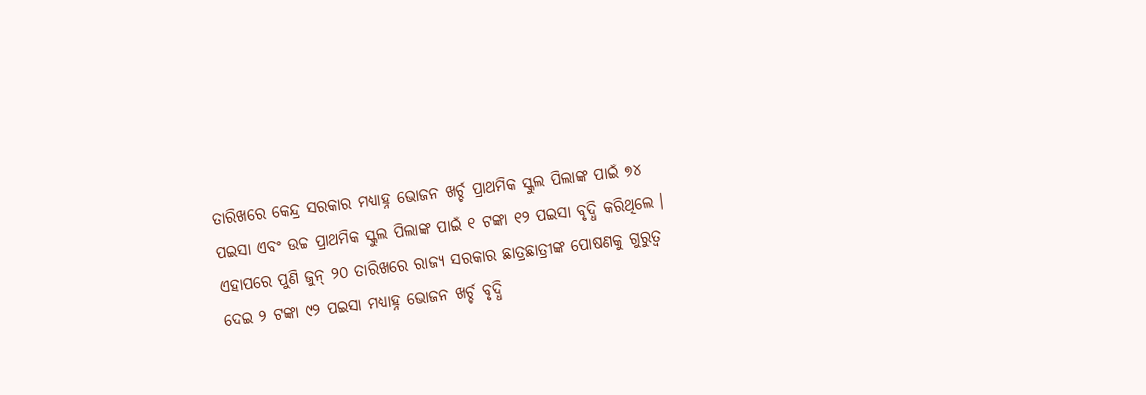ତାରିଖରେ କେନ୍ଦ୍ର ସରକାର ମଧ୍ୟାହ୍ନ ଭୋଜନ ଖର୍ଚ୍ଚ ପ୍ରାଥମିକ ସ୍କୁଲ ପିଲାଙ୍କ ପାଇଁ ୭୪ ପଇସା ଏବଂ ଉଚ୍ଚ ପ୍ରାଥମିକ ସ୍କୁଲ ପିଲାଙ୍କ ପାଇଁ ୧ ଟଙ୍କା ୧୨ ପଇସା ବୃଦ୍ଧି କରିଥିଲେ । ଏହାପରେ ପୁଣି ଜୁନ୍ ୨୦ ତାରିଖରେ ରାଜ୍ୟ ସରକାର ଛାତ୍ରଛାତ୍ରୀଙ୍କ ପୋଷଣକୁ ଗୁରୁତ୍ୱ ଦେଇ ୨ ଟଙ୍କା ୯୨ ପଇସା ମଧ୍ୟାହ୍ନ ଭୋଜନ ଖର୍ଚ୍ଚ ବୃଦ୍ଧି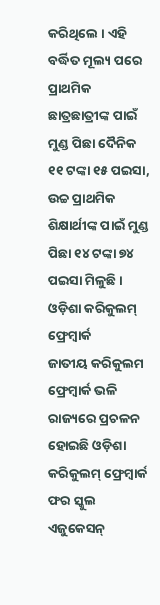କରିଥିଲେ । ଏହି ବର୍ଦ୍ଧିତ ମୂଲ୍ୟ ପରେ ପ୍ରାଥମିକ ଛାତ୍ରଛାତ୍ରୀଙ୍କ ପାଇଁ ମୁଣ୍ଡ ପିଛା ଦୈନିକ ୧୧ ଟଙ୍କା ୧୫ ପଇସା, ଉଚ୍ଚ ପ୍ରାଥମିକ ଶିକ୍ଷାର୍ଥୀଙ୍କ ପାଇଁ ମୁଣ୍ଡ ପିଛା ୧୪ ଟଙ୍କା ୭୪ ପଇସା ମିଳୁଛି ।
ଓଡ଼ିଶା କରିକୁଲମ୍ ଫ୍ରେମ୍ୱାର୍କ
ଜାତୀୟ କରିକୁଲମ ଫ୍ରେମ୍ୱାର୍କ ଭଳି ରାଜ୍ୟରେ ପ୍ରଚଳନ ହୋଇଛି ଓଡ଼ିଶା କରିକୁଲମ୍ ଫ୍ରେମ୍ୱାର୍କ ଫର ସ୍କୁଲ ଏଜୁକେସନ୍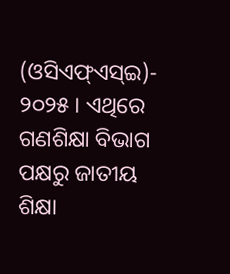(ଓସିଏଫ୍ଏସ୍ଇ)- ୨୦୨୫ । ଏଥିରେ ଗଣଶିକ୍ଷା ବିଭାଗ ପକ୍ଷରୁ ଜାତୀୟ ଶିକ୍ଷା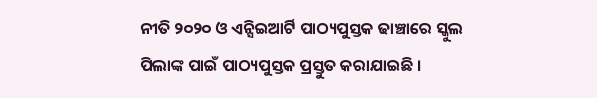ନୀତି ୨୦୨୦ ଓ ଏନ୍ସିଇଆର୍ଟି ପାଠ୍ୟପୁସ୍ତକ ଢାଞ୍ଚାରେ ସ୍କୁଲ ପିଲାଙ୍କ ପାଇଁ ପାଠ୍ୟପୁସ୍ତକ ପ୍ରସ୍ତୁତ କରାଯାଇଛି ।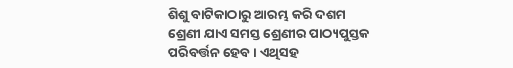ଶିଶୁ ବାଟିକାଠାରୁ ଆରମ୍ଭ କରି ଦଶମ ଶ୍ରେଣୀ ଯାଏ ସମସ୍ତ ଶ୍ରେଣୀର ପାଠ୍ୟପୁସ୍ତକ ପରିବର୍ତ୍ତନ ହେବ । ଏଥିସହ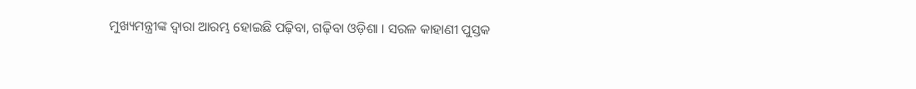ମୁଖ୍ୟମନ୍ତ୍ରୀଙ୍କ ଦ୍ୱାରା ଆରମ୍ଭ ହୋଇଛି ପଢ଼ିବା, ଗଢ଼ିବା ଓଡ଼ିଶା । ସରଳ କାହାଣୀ ପୁସ୍ତକ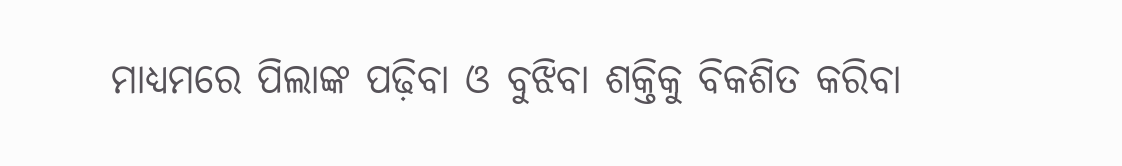ମାଧ୍ୟମରେ ପିଲାଙ୍କ ପଢ଼ିବା ଓ ବୁଝିବା ଶକ୍ତିକୁ ବିକଶିତ କରିବା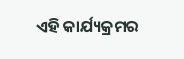ଏହି କାର୍ଯ୍ୟକ୍ରମର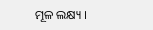ମୂଳ ଲକ୍ଷ୍ୟ ।